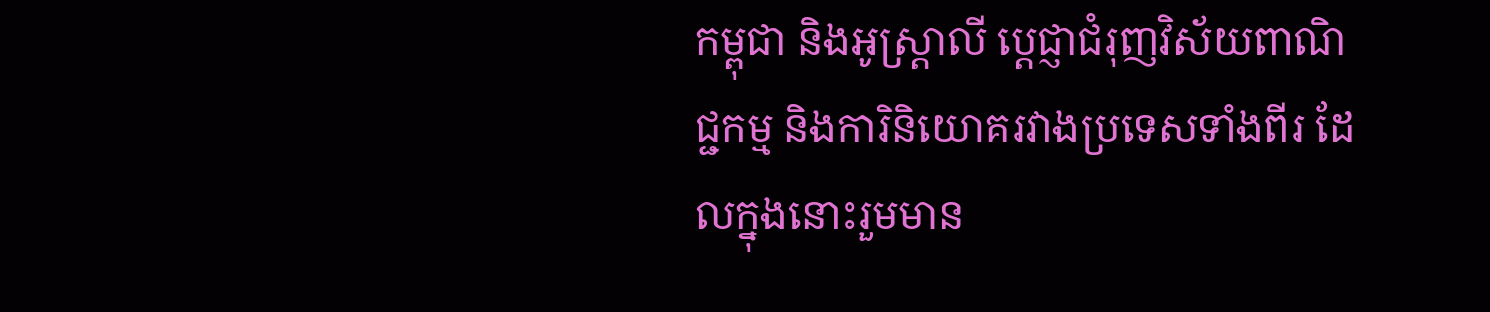កម្ពុជា និងអូស្ត្រាលី ប្តេជ្ញាជំរុញវិស័យពាណិជ្ជកម្ម និងការិនិយោគរវាងប្រទេសទាំងពីរ ដែលក្នុងនោះរួមមាន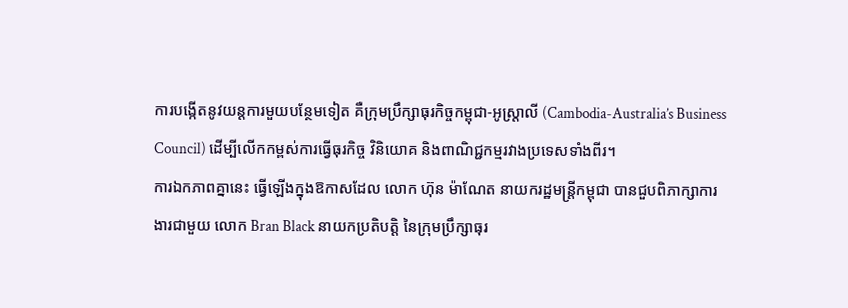ការបង្កើតនូវយន្តការមួយបន្ថែមទៀត គឺក្រុមប្រឹក្សាធុរកិច្ចកម្ពុជា-អូស្រ្តាលី (Cambodia-Australia’s Business Council) ដើម្បីលើកកម្ពស់ការធ្វើធុរកិច្ច វិនិយោគ និងពាណិជ្ជកម្មរវាងប្រទេសទាំងពីរ។
ការឯកភាពគ្នានេះ ធ្វើឡើងក្នុងឱកាសដែល លោក ហ៊ុន ម៉ាណែត នាយករដ្ឋមន្រ្តីកម្ពុជា បានជួបពិភាក្សាការងារជាមួយ លោក Bran Black នាយកប្រតិបត្តិ នៃក្រុមប្រឹក្សាធុរ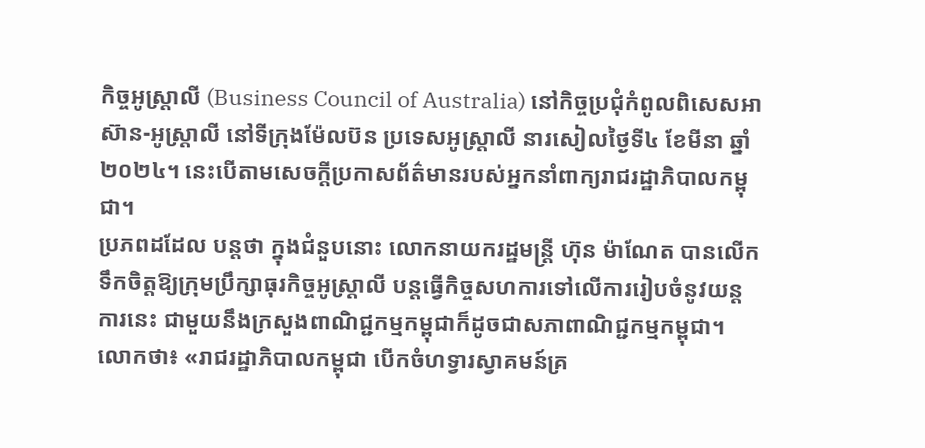កិច្ចអូស្ត្រាលី (Business Council of Australia) នៅកិច្ចប្រជុំកំពូលពិសេសអាស៊ាន-អូស្រ្តាលី នៅទីក្រុងម៉ែលប៊ន ប្រទេសអូស្ត្រាលី នារសៀលថ្ងៃទី៤ ខែមីនា ឆ្នាំ២០២៤។ នេះបើតាមសេចក្តីប្រកាសព័ត៌មានរបស់អ្នកនាំពាក្យរាជរដ្ឋាភិបាលកម្ពុជា។
ប្រភពដដែល បន្តថា ក្នុងជំនួបនោះ លោកនាយករដ្ឋមន្ត្រី ហ៊ុន ម៉ាណែត បានលើកទឹកចិត្តឱ្យក្រុមប្រឹក្សាធុរកិច្ចអូស្រ្តាលី បន្តធ្វើកិច្ចសហការទៅលើការរៀបចំនូវយន្តការនេះ ជាមួយនឹងក្រសួងពាណិជ្ជកម្មកម្ពុជាក៏ដូចជាសភាពាណិជ្ជកម្មកម្ពុជា។
លោកថា៖ «រាជរដ្ឋាភិបាលកម្ពុជា បើកចំហទ្វារស្វាគមន៍គ្រ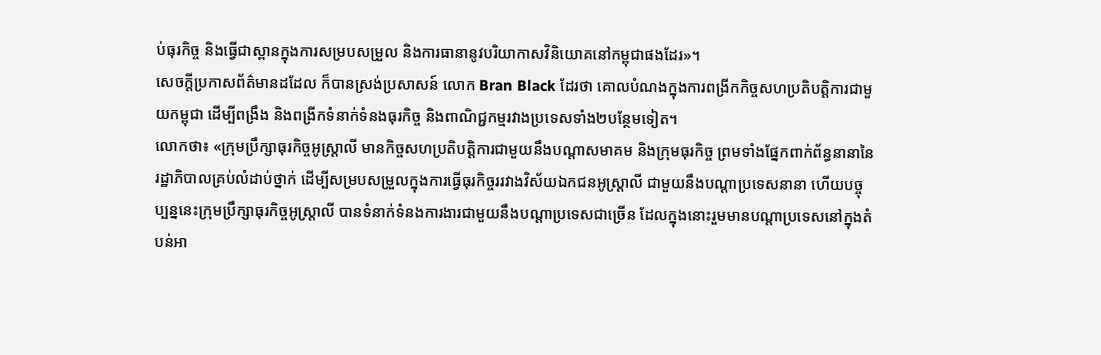ប់ធុរកិច្ច និងធ្វើជាស្ពានក្នុងការសម្របសម្រួល និងការធានានូវបរិយាកាសវិនិយោគនៅកម្ពុជាផងដែរ»។
សេចក្តីប្រកាសព័ត៌មានដដែល ក៏បានស្រង់ប្រសាសន៍ លោក Bran Black ដែរថា គោលបំណងក្នុងការពង្រីកកិច្ចសហប្រតិបត្តិការជាមួយកម្ពុជា ដើម្បីពង្រឹង និងពង្រីកទំនាក់ទំនងធុរកិច្ច និងពាណិជ្ជកម្មរវាងប្រទេសទាំង២បន្ថែមទៀត។
លោកថា៖ «ក្រុមប្រឹក្សាធុរកិច្ចអូស្រ្តាលី មានកិច្ចសហប្រតិបត្តិការជាមួយនឹងបណ្តាសមាគម និងក្រុមធុរកិច្ច ព្រមទាំងផ្នែកពាក់ព័ន្ធនានានៃរដ្ឋាភិបាលគ្រប់លំដាប់ថ្នាក់ ដើម្បីសម្របសម្រួលក្នុងការធ្វើធុរកិច្ចររវាងវិស័យឯកជនអូស្ត្រាលី ជាមួយនឹងបណ្តាប្រទេសនានា ហើយបច្ចុប្បន្ននេះក្រុមប្រឹក្សាធុរកិច្ចអូស្ត្រាលី បានទំនាក់ទំនងការងារជាមួយនឹងបណ្ដាប្រទេសជាច្រើន ដែលក្នុងនោះរួមមានបណ្ដាប្រទេសនៅក្នុងតំបន់អា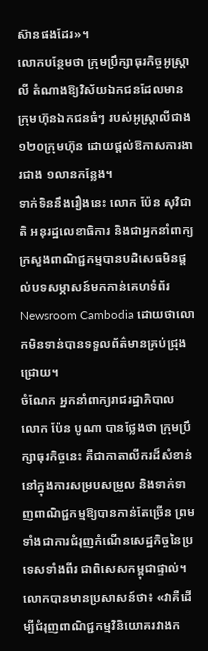ស៊ានផងដែរ»។
លោកបន្ថែមថា ក្រុមប្រឹក្សាធុរកិច្ចអូស្ត្រាលី តំណាងឱ្យវិស័យឯកជនដែលមានក្រុមហ៊ុនឯកជនធំៗ របស់អូស្ត្រាលីជាង ១២០ក្រុមហ៊ុន ដោយផ្ដល់ឱកាសការងារជាង ១លានកន្លែង។
ទាក់ទិននឹងរឿងនេះ លោក ប៉ែន សុវិជាតិ អនុរដ្ឋលេខាធិការ និងជាអ្នកនាំពាក្យក្រសួងពាណិជ្ជកម្មបានបដិសេធមិនផ្តល់បទសម្ភាសន៍មកកាន់គេហទំព័រ Newsroom Cambodia ដោយថាលោកមិនទាន់បានទទួលព័ត៌មានគ្រប់ជ្រុងជ្រោយ។
ចំណែក អ្នកនាំពាក្យរាជរដ្ឋាភិបាល លោក ប៉ែន បូណា បានថ្លែងថា ក្រុមប្រឹក្សាធុរកិច្ចនេះ គឺជាកាតាលីករដ៏សំខាន់នៅក្នុងការសម្របសម្រួល និងទាក់ទាញពាណិជ្ជកម្មឱ្យបានកាន់តែច្រើន ព្រមទាំងជាការជំរុញកំណើនសេដ្ឋកិច្ចនៃប្រទេសទាំងពីរ ជាពិសេសកម្ពុជាផ្ទាល់។
លោកបានមានប្រសាសន៍ថា៖ «វាគឺដើម្បីជំរុញពាណិជ្ជកម្មវិនិយោគរវាងក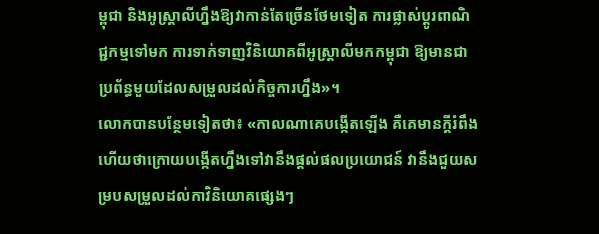ម្ពុជា និងអូស្ត្រាលីហ្នឹងឱ្យវាកាន់តែច្រើនថែមទៀត ការផ្លាស់ប្តូរពាណិជ្ជកម្មទៅមក ការទាក់ទាញវិនិយោគពីអូស្រ្តាលីមកកម្ពុជា ឱ្យមានជាប្រព័ន្ធមួយដែលសម្រួលដល់កិច្ចការហ្នឹង»។
លោកបានបន្ថែមទៀតថា៖ «កាលណាគេបង្កើតឡើង គឺគេមានក្តីរំពឹងហើយថាក្រោយបង្កើតហ្នឹងទៅវានឹងផ្តល់ផលប្រយោជន៍ វានឹងជួយសម្របសម្រួលដល់កាវិនិយោគផ្សេងៗ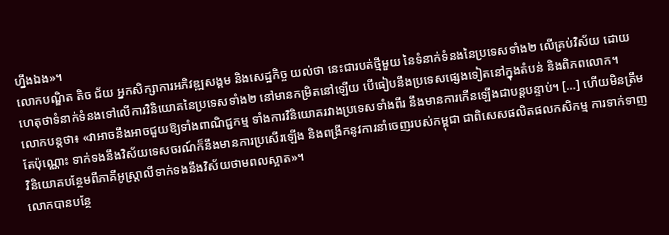ហ្នឹងឯង»។
លោកបណ្ឌិត តិច ជ័យ អ្នកសិក្សាការអភិវឌ្ឍសង្គម និងសេដ្ឋកិច្ច យល់ថា នេះជារបត់ថ្មីមួយ នៃទំនាក់ទំនងនៃប្រទេសទាំង២ លើគ្រប់វិស័យ ដោយហេតុថាទំនាក់ទំនងទៅលើការវិនិយោគនៃប្រទេសទាំង២ នៅមានកម្រិតនៅឡើយ បើធៀបនឹងប្រទេសផ្សេងទៀតនៅក្នុងតំបន់ និងពិភពលោក។
លោកបន្តថា៖ «វាអាចនឹងអាចជួយឱ្យទាំងពាណិជ្ជកម្ម ទាំងការវិនិយោគរវាងប្រទេសទាំងពីរ នឹងមានការកើនឡើងជាបន្តបន្ទាប់។ […] ហើយមិនត្រឹមតែប៉ុណ្ណោះ ទាក់ទងនឹងវិស័យទេសចរណ៍ក៏នឹងមានការប្រសើរឡើង និងពង្រីកនូវការនាំចេញរបស់កម្ពុជា ជាពិសេសផលិតផលកសិកម្ម ការទាក់ទាញវិនិយោគបន្ថែមពីភាគីអូស្ត្រាលីទាក់ទងនឹងវិស័យថាមពលស្អាត»។
លោកបានបន្ថែ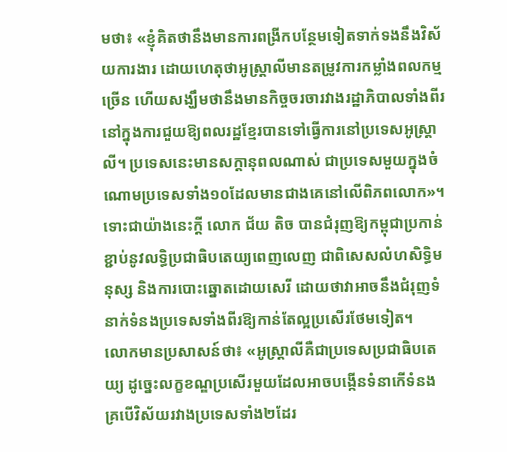មថា៖ «ខ្ញុំគិតថានឹងមានការពង្រីកបន្ថែមទៀតទាក់ទងនឹងវិស័យការងារ ដោយហេតុថាអូស្ត្រាលីមានតម្រូវការកម្លាំងពលកម្មច្រើន ហើយសង្ឃឹមថានឹងមានកិច្ចចរចារវាងរដ្ឋាភិបាលទាំងពីរ នៅក្នុងការជួយឱ្យពលរដ្ឋខ្មែរបានទៅធ្វើការនៅប្រទេសអូស្ត្រាលី។ ប្រទេសនេះមានសក្តានុពលណាស់ ជាប្រទេសមួយក្នុងចំណោមប្រទេសទាំង១០ដែលមានជាងគេនៅលើពិភពលោក»។
ទោះជាយ៉ាងនេះក្តី លោក ជ័យ តិច បានជំរុញឱ្យកម្ពុជាប្រកាន់ខ្ជាប់នូវលទ្ធិប្រជាធិបតេយ្យពេញលេញ ជាពិសេសលំហសិទ្ធិមនុស្ស និងការបោះឆ្នោតដោយសេរី ដោយថាវាអាចនឹងជំរុញទំនាក់ទំនងប្រទេសទាំងពីរឱ្យកាន់តែល្អប្រសើរថែមទៀត។
លោកមានប្រសាសន៍ថា៖ «អូស្ត្រាលីគឺជាប្រទេសប្រជាធិបតេយ្យ ដូច្នេះលក្ខខណ្ឌប្រសើរមួយដែលអាចបង្កើនទំនាកើទំនងគ្របើវិស័យរវាងប្រទេសទាំង២ដែរ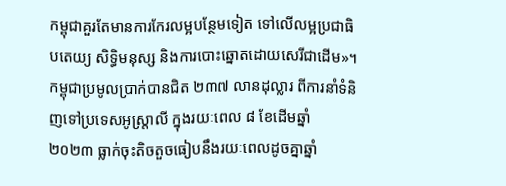កម្ពុជាគួរតែមានការកែរលម្អបន្ថែមទៀត ទៅលើលម្អប្រជាធិបតេយ្យ សិទ្ធិមនុស្ស និងការបោះឆ្នោតដោយសេរីជាដើម»។
កម្ពុជាប្រមូលប្រាក់បានជិត ២៣៧ លានដុល្លារ ពីការនាំទំនិញទៅប្រទេសអូស្ត្រាលី ក្នុងរយៈពេល ៨ ខែដើមឆ្នាំ ២០២៣ ធ្លាក់ចុះតិចតួចធៀបនឹងរយៈពេលដូចគ្នាឆ្នាំ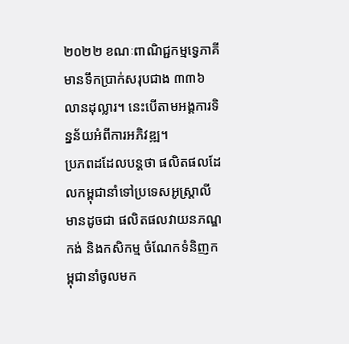២០២២ ខណៈពាណិជ្ជកម្មទ្វេភាគីមានទឹកប្រាក់សរុបជាង ៣៣៦ លានដុល្លារ។ នេះបើតាមអង្គការទិន្នន័យអំពីការអភិវឌ្ឍ។
ប្រភពដដែលបន្តថា ផលិតផលដែលកម្ពុជានាំទៅប្រទេសអូស្ត្រាលី មានដូចជា ផលិតផលវាយនភណ្ឌ កង់ និងកសិកម្ម ចំណែកទំនិញកម្ពុជានាំចូលមក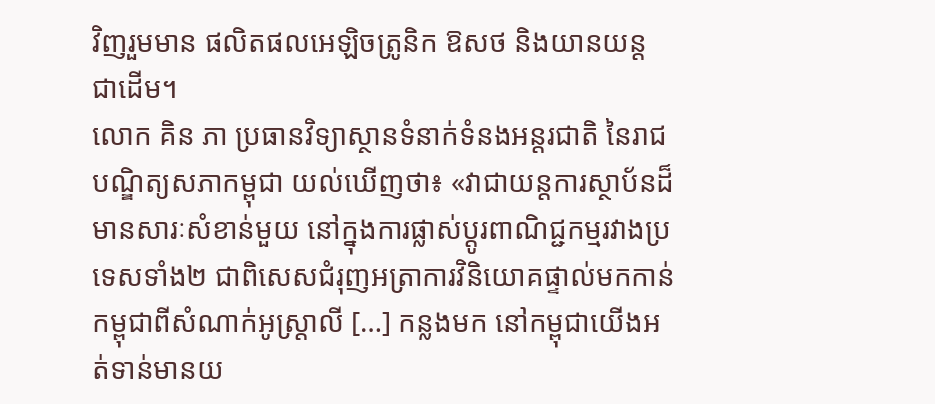វិញរួមមាន ផលិតផលអេឡិចត្រូនិក ឱសថ និងយានយន្ត ជាដើម។
លោក គិន ភា ប្រធានវិទ្យាស្ថានទំនាក់ទំនងអន្តរជាតិ នៃរាជបណ្ឌិត្យសភាកម្ពុជា យល់ឃើញថា៖ «វាជាយន្តការស្ថាប័នដ៏មានសារៈសំខាន់មួយ នៅក្នុងការផ្លាស់ប្តូរពាណិជ្ជកម្មរវាងប្រទេសទាំង២ ជាពិសេសជំរុញអត្រាការវិនិយោគផ្ទាល់មកកាន់កម្ពុជាពីសំណាក់អូស្ត្រាលី […] កន្លងមក នៅកម្ពុជាយើងអត់ទាន់មានយ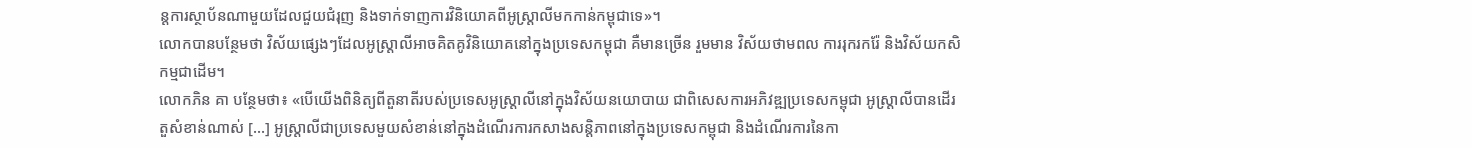ន្តការស្ថាប័នណាមួយដែលជួយជំរុញ និងទាក់ទាញការវិនិយោគពីអូស្ត្រាលីមកកាន់កម្ពុជាទេ»។
លោកបានបន្ថែមថា វិស័យផ្សេងៗដែលអូស្ត្រាលីអាចគិតគូវិនិយោគនៅក្នុងប្រទេសកម្ពុជា គឺមានច្រើន រួមមាន វិស័យថាមពល ការរុករករ៉ែ និងវិស័យកសិកម្មជាដើម។
លោកភិន គា បន្ថែមថា៖ «បើយើងពិនិត្យពីតួនាតីរបស់ប្រទេសអូស្ត្រាលីនៅក្នុងវិស័យនយោបាយ ជាពិសេសការអភិវឌ្ឍប្រទេសកម្ពុជា អូស្ត្រាលីបានដើរតួសំខាន់ណាស់ […] អូស្ត្រាលីជាប្រទេសមួយសំខាន់នៅក្នុងដំណើរការកសាងសន្តិភាពនៅក្នុងប្រទេសកម្ពុជា និងដំណើរការនៃកា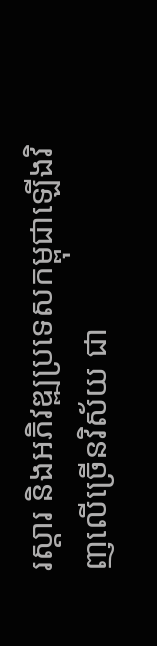រស្តារ និងអភិវឌ្ឍប្រទេសកម្ពុជាឡើងវិញលើច្រើនវិស័យ ជា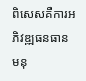ពិសេសគឺការអភិវឌ្ឍធនធានមនុ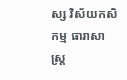ស្ស វិស័យកសិកម្ម ធារាសាស្ត្រ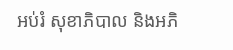អប់រំ សុខាភិបាល និងអភិ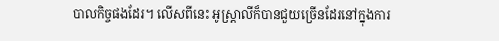បាលកិច្ចផងដែរ។ លើសពីនេះ អូស្ត្រាលីក៏បានជួយច្រើនដែរនៅក្នុងការ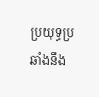ប្រយុទ្ធប្រឆាំងនឹង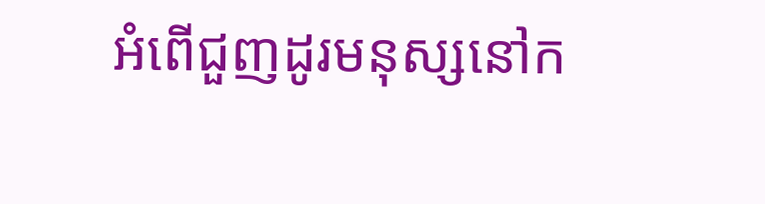អំពើជួញដូរមនុស្សនៅក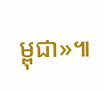ម្ពុជា»៕